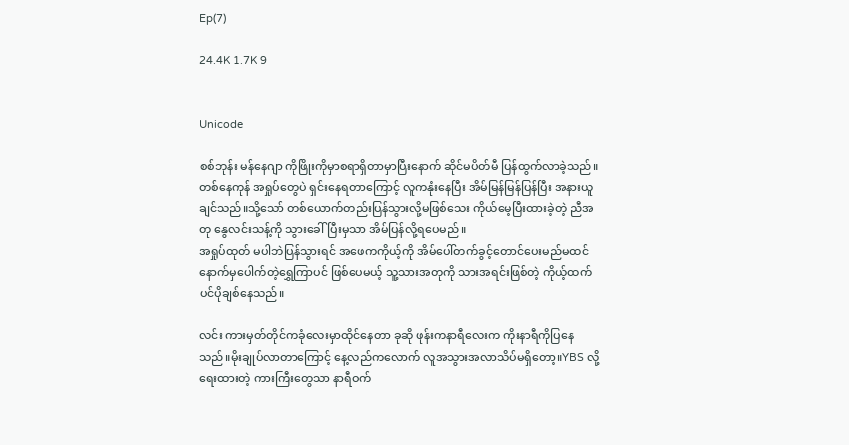Ep(7)

24.4K 1.7K 9


Unicode

စစ်ဘုန်း မန်နေဂျာ ကိုဖြိုးကိုမှာစရာရှိတာမှာပြီးနောက် ဆိုင်မပိတ်မီ ပြန်ထွက်လာခဲ့သည်။တစ်နေကုန် အရှုပ်တွေပဲ ရှင်းနေရတာကြောင့် လူကနုံးနေပြီး အိမ်မြန်မြန်ပြန်ပြီး အနားယူချင်သည်။သို့သော် တစ်ယောက်တည်းပြန်သွားလို့မဖြစ်သေး ကိုယ်မေ့ပြီးထားခဲ့တဲ့ ညီအတု နွေလင်းသန့်ကို သွားခေါ်ပြီးမှသာ အိမ်ပြန်လို့ရပေမည်။
အရှုပ်ထုတ် မပါဘဲပြန်သွားရင် အဖေကကိုယ့်ကို အိမ်ပေါ်တက်ခွင့်တောင်ပေးမည်မထင် နောက်မှပေါက်တဲ့ရွှေကြာပင် ဖြစ်ပေမယ့် သူ့သားအတုကို သားအရင်းဖြစ်တဲ့ ကိုယ့်ထက်ပင်ပိုချစ်နေသည်။

လင်း ကားမှတ်တိုင်ကခုံလေးမှာထိုင်နေတာ ခုဆို ဖုန်းကနာရီလေးက ကိုးနာရီကိုပြနေသည်။မိုးချုပ်လာတာကြောင့် နေ့လည်ကလောက် လူအသွားအလာသိပ်မရှိတော့။YBS လို့ရေးထားတဲ့ ကားကြီးတွေသာ နာရီဝက်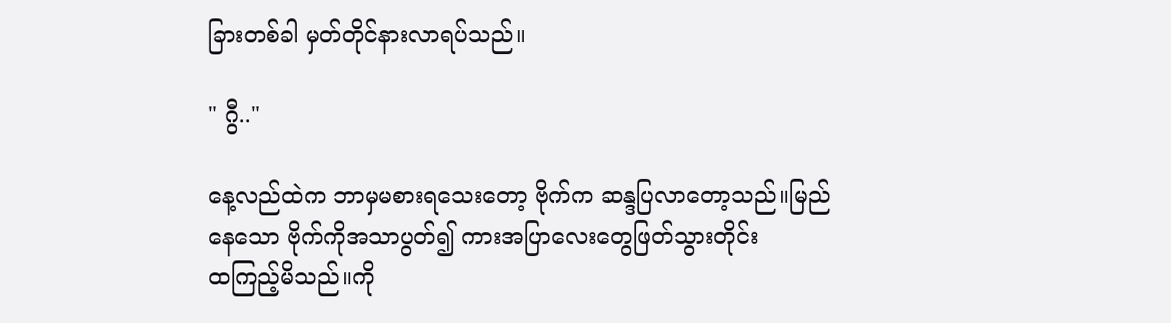ခြားတစ်ခါ မှတ်တိုင်နားလာရပ်သည်။

" ဂွီ.."

နေ့လည်ထဲက ဘာမှမစားရသေးတော့ ဗိုက်က ဆန္ဒပြလာတော့သည်။မြည်နေသော ဗိုက်ကိုအသာပွတ်၍ ကားအပြာလေးတွေဖြတ်သွားတိုင်း
ထကြည့်မိသည်။ကို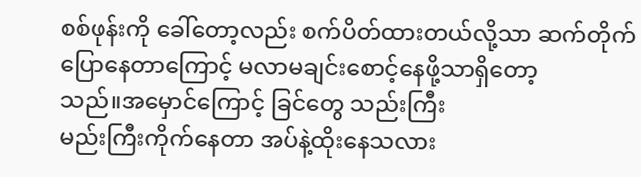စစ်ဖုန်းကို ခေါ်တော့လည်း စက်ပိတ်ထားတယ်လို့သာ ဆက်တိုက်ပြောနေတာကြောင့် မလာမချင်းစောင့်နေဖို့သာရှိတော့
သည်။အမှောင်ကြောင့် ခြင်တွေ သည်းကြီး
မည်းကြီးကိုက်နေတာ အပ်နဲ့ထိုးနေသလား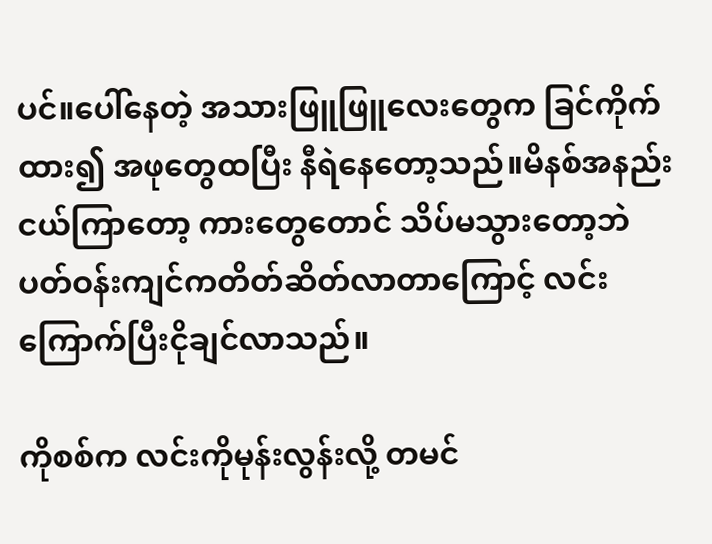ပင်။ပေါ်နေတဲ့ အသားဖြူဖြူလေးတွေက ခြင်ကိုက်ထား၍ အဖုတွေထပြီး နီရဲနေတော့သည်။မိနစ်အနည်းငယ်ကြာတော့ ကားတွေတောင် သိပ်မသွားတော့ဘဲ ပတ်ဝန်းကျင်ကတိတ်ဆိတ်လာတာကြောင့် လင်း ကြောက်ပြီးငိုချင်လာသည်။

ကိုစစ်က လင်းကိုမုန်းလွန်းလို့ တမင်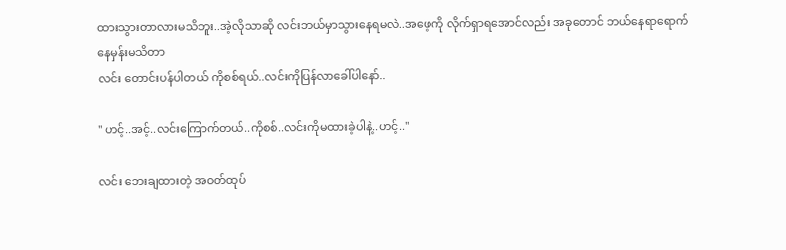ထားသွားတာလားမသိဘူး..အဲ့လိုသာဆို လင်းဘယ်မှာသွားနေရမလဲ..အဖေ့ကို လိုက်ရှာရအောင်လည်း အခုတောင် ဘယ်နေရာရောက်နေမှန်းမသိတာ
လင်း တောင်းပန်ပါတယ် ကိုစစ်ရယ်..လင်းကိုပြန်လာခေါ်ပါနော်..

" ဟင့်..အင့်..လင်းကြောက်တယ်..ကိုစစ်..လင်းကိုမထားခဲ့ပါနဲ့..ဟင့်.."

လင်း ဘေးချထားတဲ့ အဝတ်ထုပ်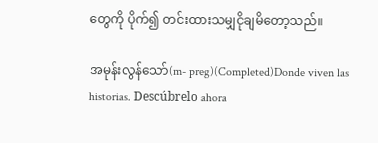တွေကို ပိုက်၍ တင်းထားသမျှငိုချမိတော့သည်။

အမုန်းလွန်သော်(m- preg)(Completed)Donde viven las historias. Descúbrelo ahora